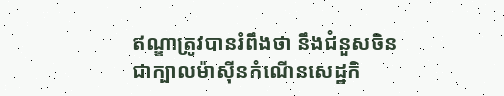ឥណ្ឌាត្រូវបានរំពឹងថា នឹងជំនួសចិនជាក្បាលម៉ាស៊ីនកំណើនសេដ្ឋកិ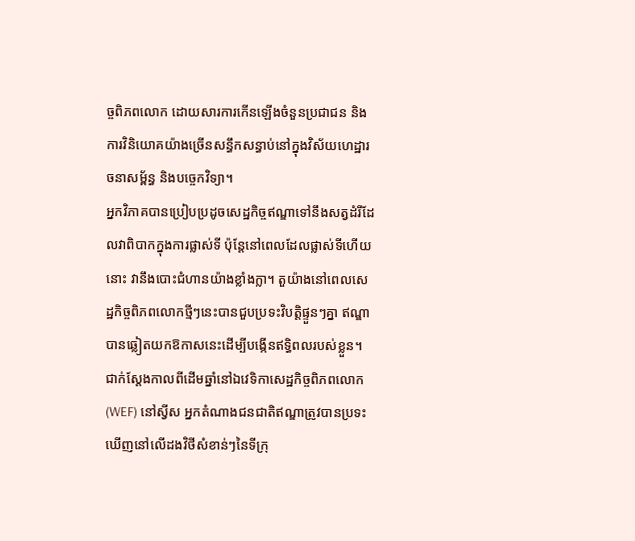ច្ចពិភពលោក ដោយសារការកើនឡើងចំនួនប្រជាជន និងការវិនិយោគយ៉ាងច្រើនសន្ធឹកសន្ធាប់នៅក្នុងវិស័យហេដ្ឋារចនាសម្ព័ន្ធ និងបច្ចេកវិទ្យា។
អ្នកវិភាគបានប្រៀបប្រដូចសេដ្ឋកិច្ចឥណ្ឌាទៅនឹងសត្វដំរីដែលវាពិបាកក្នុងការផ្លាស់ទី ប៉ុន្តែនៅពេលដែលផ្លាស់ទីហើយនោះ វានឹងបោះជំហានយ៉ាងខ្លាំងក្លា។ តួយ៉ាងនៅពេលសេដ្ឋកិច្ចពិភពលោកថ្មីៗនេះបានជួបប្រទះវិបត្តិផ្ទួនៗគ្នា ឥណ្ឌាបានឆ្លៀតយកឱកាសនេះដើម្បីបង្កើនឥទ្ធិពលរបស់ខ្លួន។
ជាក់ស្តែងកាលពីដើមឆ្នាំនៅឯវេទិកាសេដ្ឋកិច្ចពិភពលោក (WEF) នៅស្វីស អ្នកតំណាងជនជាតិឥណ្ឌាត្រូវបានប្រទះឃើញនៅលើដងវិថីសំខាន់ៗនៃទីក្រុ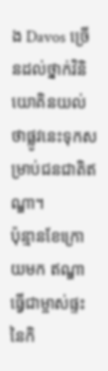ង Davos ច្រើនដល់ថ្នាក់វិនិយោគិនយល់ថាផ្លូវនេះទុកសម្រាប់ជនជាតិឥណ្ឌា។
ប៉ុន្មានខែក្រោយមក ឥណ្ឌាធ្វើជាម្ចាស់ផ្ទះនៃកិ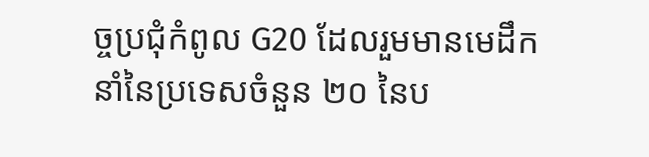ច្ចប្រជុំកំពូល G20 ដែលរួមមានមេដឹកនាំនៃប្រទេសចំនួន ២០ នៃប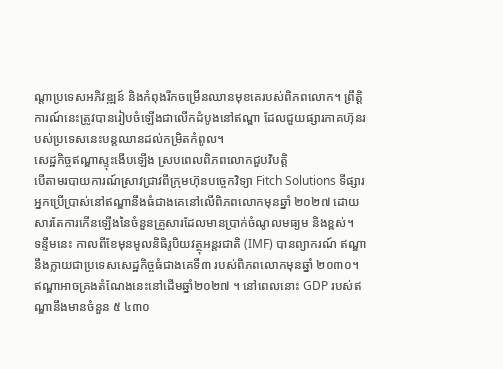ណ្តាប្រទេសអភិវឌ្ឍន៍ និងកំពុងរីកចម្រើនឈានមុខគេរបស់ពិភពលោក។ ព្រឹត្តិការណ៍នេះត្រូវបានរៀបចំឡើងជាលើកដំបូងនៅឥណ្ឌា ដែលជួយផ្សារភាគហ៊ុនរបស់ប្រទេសនេះបន្តឈានដល់កម្រិតកំពូល។
សេដ្ឋកិច្ចឥណ្ឌាស្ទុះងើបឡើង ស្របពេលពិភពលោកជួបវិបត្តិ
បើតាមរបាយការណ៍ស្រាវជ្រាវពីក្រុមហ៊ុនបច្ចេកវិទ្យា Fitch Solutions ទីផ្សារអ្នកប្រើប្រាស់នៅឥណ្ឌានឹងធំជាងគេនៅលើពិភពលោកមុនឆ្នាំ ២០២៧ ដោយសារតែការកើនឡើងនៃចំនួនគ្រួសារដែលមានប្រាក់ចំណូលមធ្យម និងខ្ពស់។
ទន្ទឹមនេះ កាលពីខែមុនមូលនិធិរូបិយវត្ថុអន្តរជាតិ (IMF) បានព្យាករណ៍ ឥណ្ឌានឹងក្លាយជាប្រទេសសេដ្ឋកិច្ចធំជាងគេទី៣ របស់ពិភពលោកមុនឆ្នាំ ២០៣០។ ឥណ្ឌាអាចគ្រងតំណែងនេះនៅដើមឆ្នាំ២០២៧ ។ នៅពេលនោះ GDP របស់ឥណ្ឌានឹងមានចំនួន ៥ ៤៣០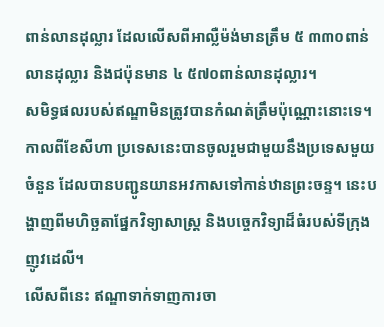ពាន់លានដុល្លារ ដែលលើសពីអាល្លឺម៉ង់មានត្រឹម ៥ ៣៣០ពាន់លានដុល្លារ និងជប៉ុនមាន ៤ ៥៧០ពាន់លានដុល្លារ។
សមិទ្ធផលរបស់ឥណ្ឌាមិនត្រូវបានកំណត់ត្រឹមប៉ុណ្ណោះនោះទេ។ កាលពីខែសីហា ប្រទេសនេះបានចូលរួមជាមួយនឹងប្រទេសមួយចំនួន ដែលបានបញ្ជូនយានអវកាសទៅកាន់ឋានព្រះចន្ទ។ នេះបង្ហាញពីមហិច្ឆតាផ្នែកវិទ្យាសាស្ត្រ និងបច្ចេកវិទ្យាដ៏ធំរបស់ទីក្រុងញូវដេលី។
លើសពីនេះ ឥណ្ឌាទាក់ទាញការចា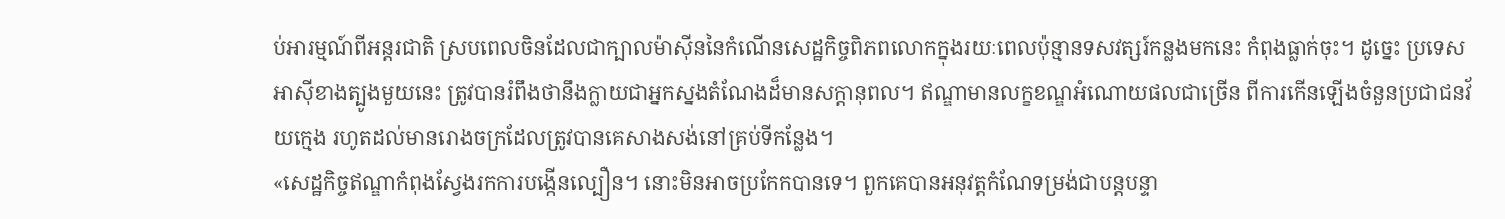ប់អារម្មណ៍ពីអន្តរជាតិ ស្របពេលចិនដែលជាក្បាលម៉ាស៊ីននៃកំណើនសេដ្ឋកិច្ចពិភពលោកក្នុងរយៈពេលប៉ុន្មានទសវត្សរ៍កន្លងមកនេះ កំពុងធ្លាក់ចុះ។ ដូច្នេះ ប្រទេសអាស៊ីខាងត្បូងមួយនេះ ត្រូវបានរំពឹងថានឹងក្លាយជាអ្នកស្នងតំណែងដ៏មានសក្តានុពល។ ឥណ្ឌាមានលក្ខខណ្ឌអំណោយផលជាច្រើន ពីការកើនឡើងចំនួនប្រជាជនវ័យក្មេង រហូតដល់មានរោងចក្រដែលត្រូវបានគេសាងសង់នៅគ្រប់ទីកន្លែង។
«សេដ្ឋកិច្ចឥណ្ឌាកំពុងស្វែងរកការបង្កើនល្បឿន។ នោះមិនអាចប្រកែកបានទេ។ ពួកគេបានអនុវត្តកំណែទម្រង់ជាបន្តបន្ទា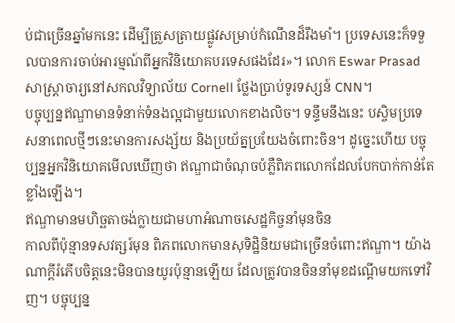ប់ជាច្រើនឆ្នាំមកនេះ ដើម្បីត្រួសត្រាយផ្លូវសម្រាប់កំណើនដ៏រឹងមាំ។ ប្រទេសនេះក៏ទទួលបានការចាប់អារម្មណ៍ពីអ្នកវិនិយោគបរទេសផងដែរ»។ លោក Eswar Prasad សាស្ត្រាចារ្យនៅសកលវិទ្យាល័យ Cornell ថ្លែងប្រាប់ទូរទស្សន៍ CNN។
បច្ចុប្បន្នឥណ្ឌាមានទំនាក់ទំនងល្អជាមួយលោកខាងលិច។ ទន្ទឹមនឹងនេះ បស្ចិមប្រទេសនាពេលថ្មីៗនេះមានការសង្ស័យ និងប្រយ័ត្នប្រយែងចំពោះចិន។ ដូច្នេះហើយ បច្ចុប្បន្នអ្នកវិនិយោគមើលឃើញថា ឥណ្ឌាជាចំណុចបំភ្លឺពិភពលោកដែលបែកបាក់កាន់តែខ្លាំងឡើង។
ឥណ្ឌាមានមហិច្ឆតាចង់ក្លាយជាមហាអំណាចសេដ្ឋកិច្ចនាំមុនចិន
កាលពីប៉ុន្មានទសវត្សរ៍មុន ពិភពលោកមានសុទិដ្ឋិនិយមជាច្រើនចំពោះឥណ្ឌា។ យ៉ាងណាក្ដីរំភើបចិត្តនេះមិនបានយូរប៉ុន្មានឡើយ ដែលត្រូវបានចិននាំមុខដណ្តើមយកទៅវិញ។ បច្ចុប្បន្ន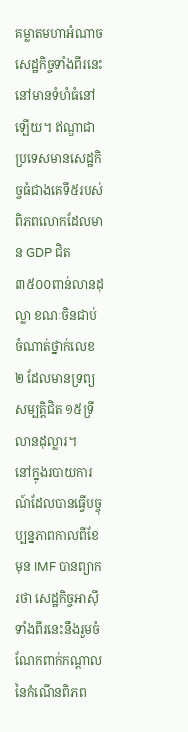គម្លាតមហាអំណាចសេដ្ឋកិច្ចទាំងពីរនេះនៅមានទំហំធំនៅឡើយ។ ឥណ្ឌាជាប្រទេសមានសេដ្ឋកិច្ចធំជាងគេទី៥របស់ពិភពលោកដែលមាន GDP ជិត ៣៥០០ពាន់លានដុល្លា ខណៈចិនជាប់ចំណាត់ថ្នាក់លេខ ២ ដែលមានទ្រព្យសម្បត្តិជិត ១៥ទ្រីលានដុល្លារ។
នៅក្នុងរបាយការណ៍ដែលបានធ្វើបច្ចុប្បន្នភាពកាលពីខែមុន IMF បានព្យាករថា សេដ្ឋកិច្ចអាស៊ីទាំងពីរនេះនឹងរួមចំណែកពាក់កណ្តាលនៃកំណើនពិភព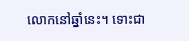លោកនៅឆ្នាំនេះ។ ទោះជា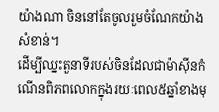យ៉ាងណា ចិននៅតែចូលរួមចំណែកយ៉ាងសំខាន់។
ដើម្បីឈ្នះតួនាទីរបស់ចិនដែលជាម៉ាស៊ីនកំណើនពិភពលោកក្នុងរយៈពេល៥ឆ្នាំខាងមុ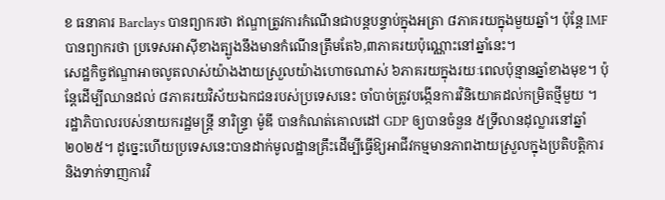ខ ធនាគារ Barclays បានព្យាករថា ឥណ្ឌាត្រូវការកំណើនជាបន្តបន្ទាប់ក្នុងអត្រា ៨ភាគរយក្នុងមួយឆ្នាំ។ ប៉ុន្តែ IMF បានព្យាករថា ប្រទេសអាស៊ីខាងត្បូងនឹងមានកំណើនត្រឹមតែ៦,៣ភាគរយប៉ុណ្ណោះនៅឆ្នាំនេះ។
សេដ្ឋកិច្ចឥណ្ឌាអាចលូតលាស់យ៉ាងងាយស្រួលយ៉ាងហោចណាស់ ៦ភាគរយក្នុងរយៈពេលប៉ុន្មានឆ្នាំខាងមុខ។ ប៉ុន្តែដើម្បីឈានដល់ ៨ភាគរយវិស័យឯកជនរបស់ប្រទេសនេះ ចាំបាច់ត្រូវបង្កើនការវិនិយោគដល់កម្រិតថ្មីមួយ ។
រដ្ឋាភិបាលរបស់នាយករដ្ឋមន្រ្តី នារិន្ទ្រា ម៉ូឌី បានកំណត់គោលដៅ GDP ឲ្យបានចំនួន ៥ទ្រីលានដុល្លារនៅឆ្នាំ ២០២៥។ ដូច្នេះហើយប្រទេសនេះបានដាក់មូលដ្ឋានគ្រឹះដើម្បីធ្វើឱ្យអាជីវកម្មមានភាពងាយស្រួលក្នុងប្រតិបត្តិការ និងទាក់ទាញការវិ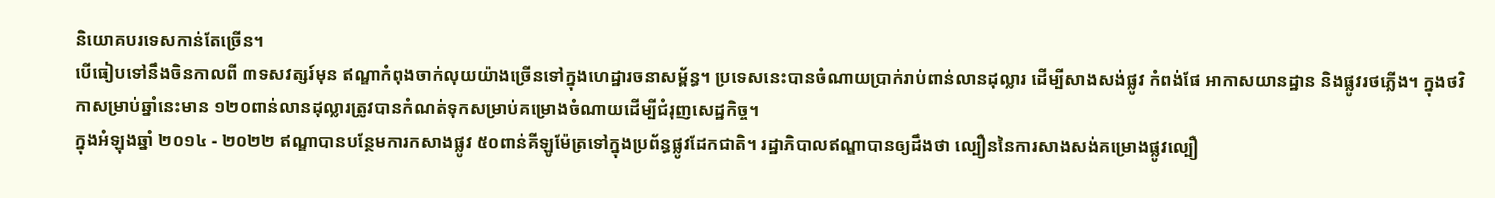និយោគបរទេសកាន់តែច្រើន។
បើធៀបទៅនឹងចិនកាលពី ៣ទសវត្សរ៍មុន ឥណ្ឌាកំពុងចាក់លុយយ៉ាងច្រើនទៅក្នុងហេដ្ឋារចនាសម្ព័ន្ធ។ ប្រទេសនេះបានចំណាយប្រាក់រាប់ពាន់លានដុល្លារ ដើម្បីសាងសង់ផ្លូវ កំពង់ផែ អាកាសយានដ្ឋាន និងផ្លូវរថភ្លើង។ ក្នុងថវិកាសម្រាប់ឆ្នាំនេះមាន ១២០ពាន់លានដុល្លារត្រូវបានកំណត់ទុកសម្រាប់គម្រោងចំណាយដើម្បីជំរុញសេដ្ឋកិច្ច។
ក្នុងអំឡុងឆ្នាំ ២០១៤ - ២០២២ ឥណ្ឌាបានបន្ថែមការកសាងផ្លូវ ៥០ពាន់គីឡូម៉ែត្រទៅក្នុងប្រព័ន្ធផ្លូវដែកជាតិ។ រដ្ឋាភិបាលឥណ្ឌាបានឲ្យដឹងថា ល្បឿននៃការសាងសង់គម្រោងផ្លូវល្បឿ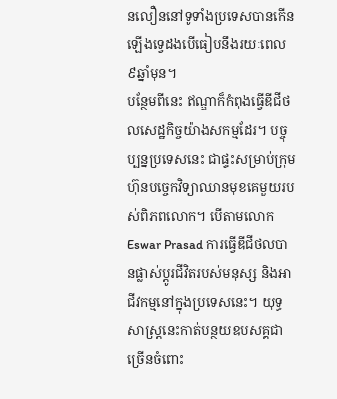នលឿននៅទូទាំងប្រទេសបានកើនឡើងទ្វេដងបើធៀបនឹងរយៈពេល៩ឆ្នាំមុន។
បន្ថែមពីនេះ ឥណ្ឌាក៏កំពុងធ្វើឌីជីថលសេដ្ឋកិច្ចយ៉ាងសកម្មដែរ។ បច្ចុប្បន្នប្រទេសនេះ ជាផ្ទះសម្រាប់ក្រុមហ៊ុនបច្ចេកវិទ្យាឈានមុខគេមួយរបស់ពិភពលោក។ បើតាមលោក Eswar Prasad ការធ្វើឌីជីថលបានផ្លាស់ប្តូរជីវិតរបស់មនុស្ស និងអាជីវកម្មនៅក្នុងប្រទេសនេះ។ យុទ្ធសាស្រ្តនេះកាត់បន្ថយឧបសគ្គជាច្រើនចំពោះ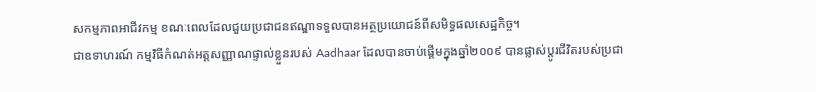សកម្មភាពអាជីវកម្ម ខណៈពេលដែលជួយប្រជាជនឥណ្ឌាទទួលបានអត្ថប្រយោជន៍ពីសមិទ្ធផលសេដ្ឋកិច្ច។
ជាឧទាហរណ៍ កម្មវិធីកំណត់អត្តសញ្ញាណផ្ទាល់ខ្លួនរបស់ Aadhaar ដែលបានចាប់ផ្តើមក្នុងឆ្នាំ២០០៩ បានផ្លាស់ប្តូរជីវិតរបស់ប្រជា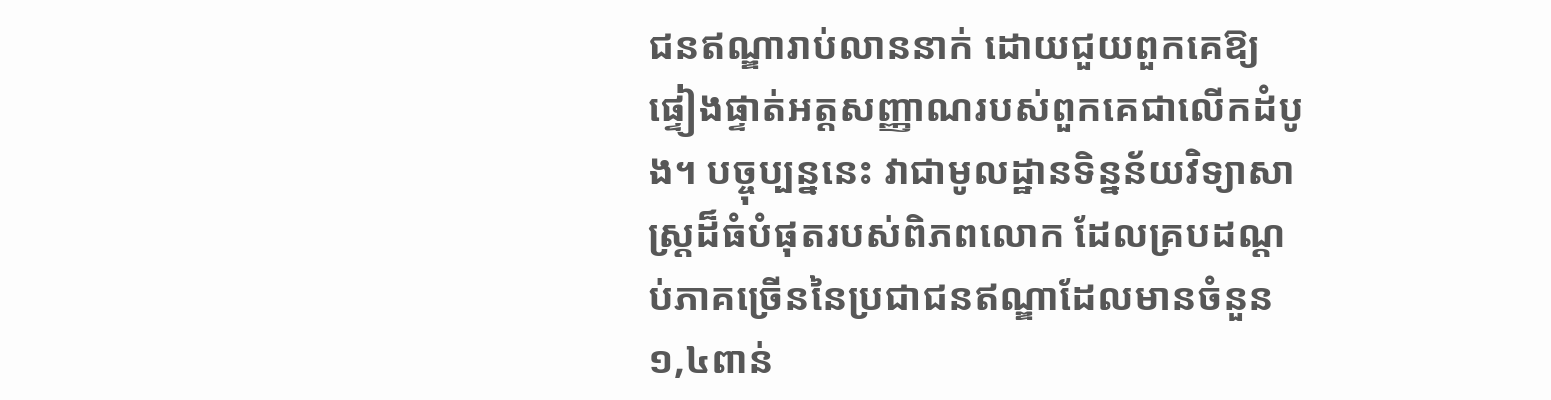ជនឥណ្ឌារាប់លាននាក់ ដោយជួយពួកគេឱ្យផ្ទៀងផ្ទាត់អត្តសញ្ញាណរបស់ពួកគេជាលើកដំបូង។ បច្ចុប្បន្ននេះ វាជាមូលដ្ឋានទិន្នន័យវិទ្យាសាស្រ្តដ៏ធំបំផុតរបស់ពិភពលោក ដែលគ្របដណ្តប់ភាគច្រើននៃប្រជាជនឥណ្ឌាដែលមានចំនួន ១,៤ពាន់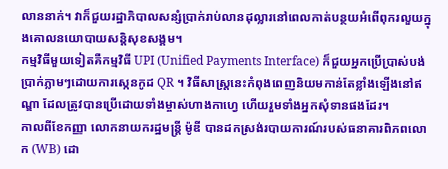លាននាក់។ វាក៏ជួយរដ្ឋាភិបាលសន្សំប្រាក់រាប់លានដុល្លារនៅពេលកាត់បន្ថយអំពើពុករលួយក្នុងគោលនយោបាយសន្តិសុខសង្គម។
កម្មវិធីមួយទៀតគឺកម្មវិធី UPI (Unified Payments Interface) ក៏ជួយអ្នកប្រើប្រាស់បង់ប្រាក់ភ្លាមៗដោយការស្កេនកូដ QR ។ វិធីសាស្ត្រនេះកំពុងពេញនិយមកាន់តែខ្លាំងឡើងនៅឥណ្ឌា ដែលត្រូវបានប្រើដោយទាំងម្ចាស់ហាងកាហ្វេ ហើយរួមទាំងអ្នកសុំទានផងដែរ។
កាលពីខែកញ្ញា លោកនាយករដ្ឋមន្ត្រី ម៉ូឌី បានដកស្រង់របាយការណ៍របស់ធនាគារពិភពលោក (WB) ដោ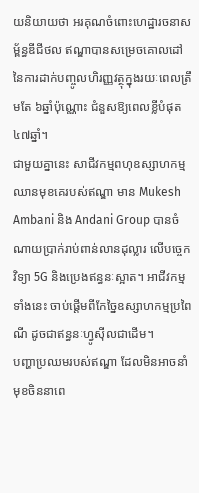យនិយាយថា អរគុណចំពោះហេដ្ឋារចនាសម្ព័ន្ធឌីជីថល ឥណ្ឌាបានសម្រេចគោលដៅនៃការដាក់បញ្ចូលហិរញ្ញវត្ថុក្នុងរយៈពេលត្រឹមតែ ៦ឆ្នាំប៉ុណ្ណោះ ជំនួសឱ្យពេលខ្លីបំផុត ៤៧ឆ្នាំ។
ជាមួយគ្នានេះ សាជីវកម្មពហុឧស្សាហកម្មឈានមុខគេរបស់ឥណ្ឌា មាន Mukesh Ambani និង Andani Group បានចំណាយប្រាក់រាប់ពាន់លានដុល្លារ លើបច្ចេកវិទ្យា 5G និងប្រេងឥន្ធនៈស្អាត។ អាជីវកម្មទាំងនេះ ចាប់ផ្តើមពីកែច្នៃឧស្សាហកម្មប្រពៃណី ដូចជាឥន្ធនៈហ្វូស៊ីលជាដើម។
បញ្ហាប្រឈមរបស់ឥណ្ឌា ដែលមិនអាចនាំមុខចិននាពេ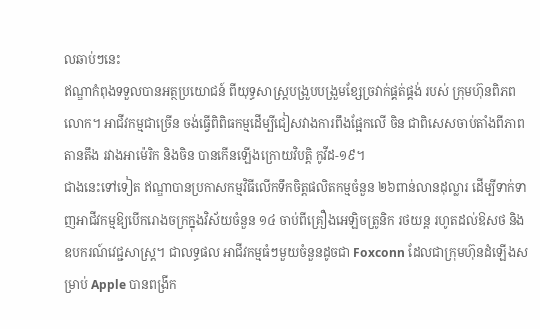លឆាប់ៗនេះ
ឥណ្ឌាកំពុងទទួលបានអត្ថប្រយោជន៍ ពីយុទ្ធសាស្ត្របង្រួបបង្រួមខ្សែច្រវាក់ផ្គត់ផ្គង់ របស់ ក្រុមហ៊ុនពិភពលោក។ អាជីវកម្មជាច្រើន ចង់ធ្វើពិពិធកម្មដើម្បីជៀសវាងការពឹងផ្អែកលើ ចិន ជាពិសេសចាប់តាំងពីភាពតានតឹង រវាងអាម៉េរិក និងចិន បានកើនឡើងក្រោយវិបត្តិ កូវីដ-១៩។
ជាងនេះទៅទៀត ឥណ្ឌាបានប្រកាសកម្មវិធីលើកទឹកចិត្តផលិតកម្មចំនួន ២៦ពាន់លានដុល្លារ ដើម្បីទាក់ទាញអាជីវកម្មឱ្យបើករោងចក្រក្នុងវិស័យចំនួន ១៤ ចាប់ពីគ្រឿងអេឡិចត្រូនិក រថយន្ត រហូតដល់ឱសថ និងឧបករណ៍វេជ្ជសាស្ត្រ។ ជាលទ្ធផល អាជីវកម្មធំៗមួយចំនួនដូចជា Foxconn ដែលជាក្រុមហ៊ុនដំឡើងសម្រាប់ Apple បានពង្រីក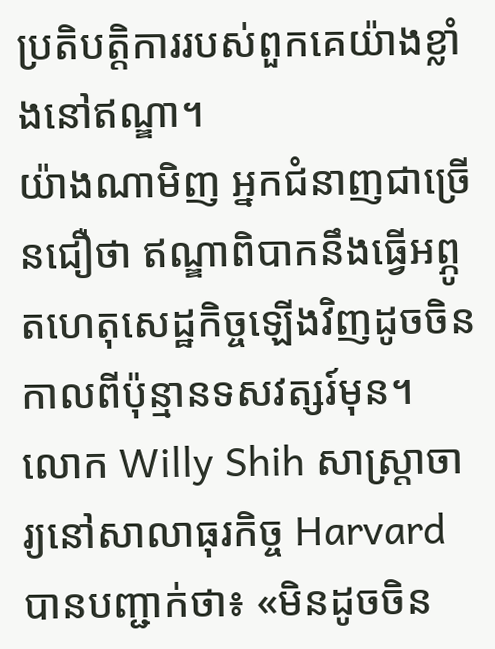ប្រតិបត្តិការរបស់ពួកគេយ៉ាងខ្លាំងនៅឥណ្ឌា។
យ៉ាងណាមិញ អ្នកជំនាញជាច្រើនជឿថា ឥណ្ឌាពិបាកនឹងធ្វើអព្ភូតហេតុសេដ្ឋកិច្ចឡើងវិញដូចចិនកាលពីប៉ុន្មានទសវត្សរ៍មុន។ លោក Willy Shih សាស្ត្រាចារ្យនៅសាលាធុរកិច្ច Harvard បានបញ្ជាក់ថា៖ «មិនដូចចិន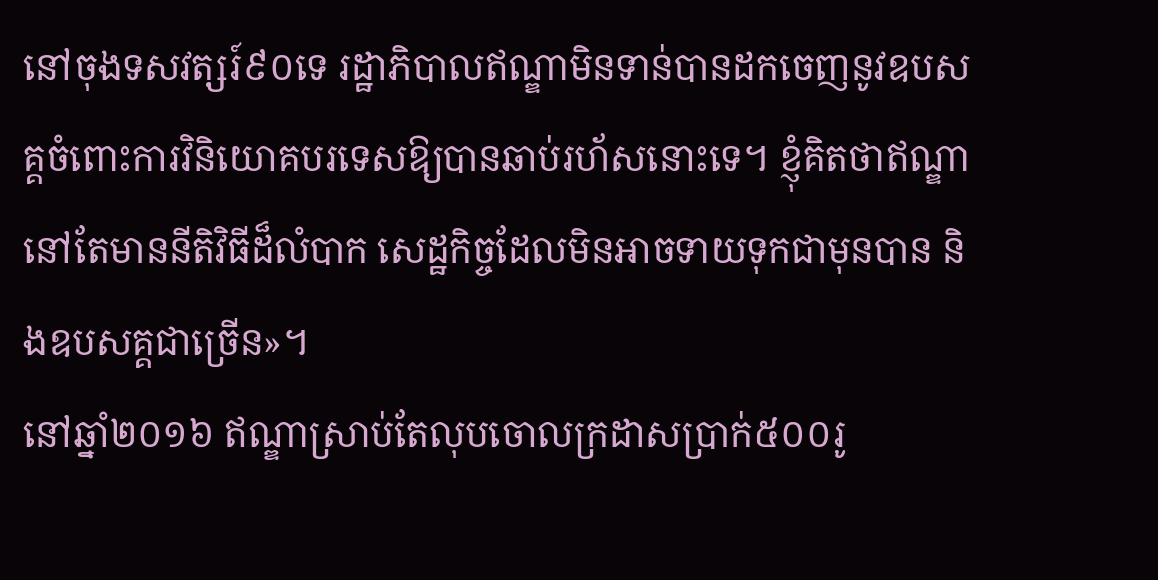នៅចុងទសវត្សរ៍៩០ទេ រដ្ឋាភិបាលឥណ្ឌាមិនទាន់បានដកចេញនូវឧបសគ្គចំពោះការវិនិយោគបរទេសឱ្យបានឆាប់រហ័សនោះទេ។ ខ្ញុំគិតថាឥណ្ឌានៅតែមាននីតិវិធីដ៏លំបាក សេដ្ឋកិច្ចដែលមិនអាចទាយទុកជាមុនបាន និងឧបសគ្គជាច្រើន»។
នៅឆ្នាំ២០១៦ ឥណ្ឌាស្រាប់តែលុបចោលក្រដាសប្រាក់៥០០រូ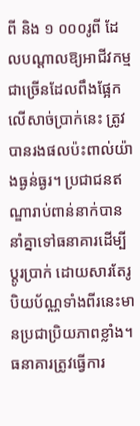ពី និង ១ ០០០រូពី ដែលបណ្តាលឱ្យអាជីវកម្មជាច្រើនដែលពឹងផ្អែកលើសាច់ប្រាក់នេះ ត្រូវបានរងផលប៉ះពាល់យ៉ាងធ្ងន់ធ្ងរ។ ប្រជាជនឥណ្ឌារាប់ពាន់នាក់បាននាំគ្នាទៅធនាគារដើម្បីប្តូរប្រាក់ ដោយសារតែរូបិយប័ណ្ណទាំងពីរនេះមានប្រជាប្រិយភាពខ្លាំង។ ធនាគារត្រូវធ្វើការ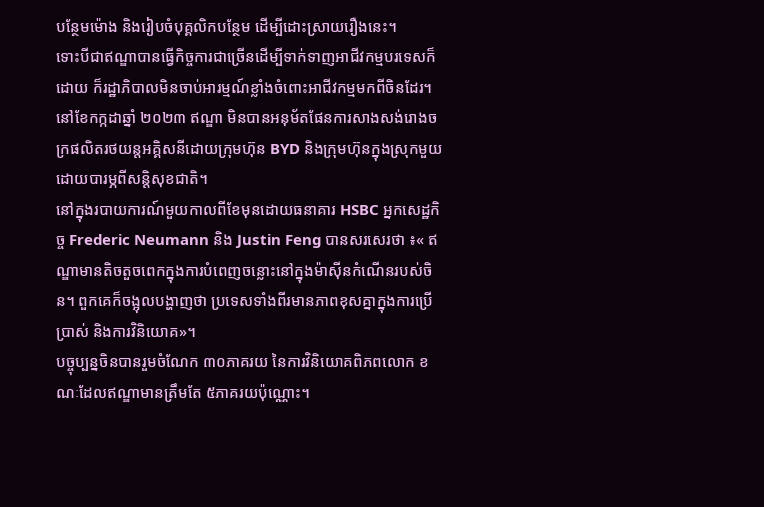បន្ថែមម៉ោង និងរៀបចំបុគ្គលិកបន្ថែម ដើម្បីដោះស្រាយរឿងនេះ។
ទោះបីជាឥណ្ឌាបានធ្វើកិច្ចការជាច្រើនដើម្បីទាក់ទាញអាជីវកម្មបរទេសក៏ដោយ ក៏រដ្ឋាភិបាលមិនចាប់អារម្មណ៍ខ្លាំងចំពោះអាជីវកម្មមកពីចិនដែរ។ នៅខែកក្កដាឆ្នាំ ២០២៣ ឥណ្ឌា មិនបានអនុម័តផែនការសាងសង់រោងចក្រផលិតរថយន្តអគ្គិសនីដោយក្រុមហ៊ុន BYD និងក្រុមហ៊ុនក្នុងស្រុកមួយដោយបារម្ភពីសន្តិសុខជាតិ។
នៅក្នុងរបាយការណ៍មួយកាលពីខែមុនដោយធនាគារ HSBC អ្នកសេដ្ឋកិច្ច Frederic Neumann និង Justin Feng បានសរសេរថា ៖« ឥណ្ឌាមានតិចតួចពេកក្នុងការបំពេញចន្លោះនៅក្នុងម៉ាស៊ីនកំណើនរបស់ចិន។ ពួកគេក៏ចង្អុលបង្ហាញថា ប្រទេសទាំងពីរមានភាពខុសគ្នាក្នុងការប្រើប្រាស់ និងការវិនិយោគ»។
បច្ចុប្បន្នចិនបានរួមចំណែក ៣០ភាគរយ នៃការវិនិយោគពិភពលោក ខណៈដែលឥណ្ឌាមានត្រឹមតែ ៥ភាគរយប៉ុណ្ណោះ។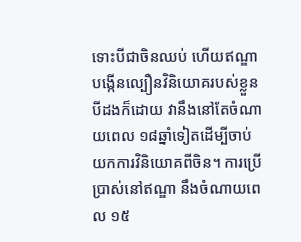ទោះបីជាចិនឈប់ ហើយឥណ្ឌាបង្កើនល្បឿនវិនិយោគរបស់ខ្លួនបីដងក៏ដោយ វានឹងនៅតែចំណាយពេល ១៨ឆ្នាំទៀតដើម្បីចាប់យកការវិនិយោគពីចិន។ ការប្រើប្រាស់នៅឥណ្ឌា នឹងចំណាយពេល ១៥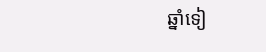ឆ្នាំទៀ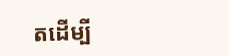តដើម្បី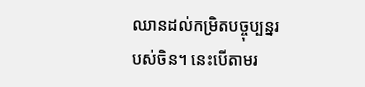ឈានដល់កម្រិតបច្ចុប្បន្នរបស់ចិន។ នេះបើតាមរ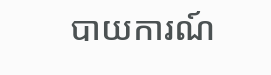បាយការណ៍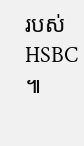របស់ HSBC ៕